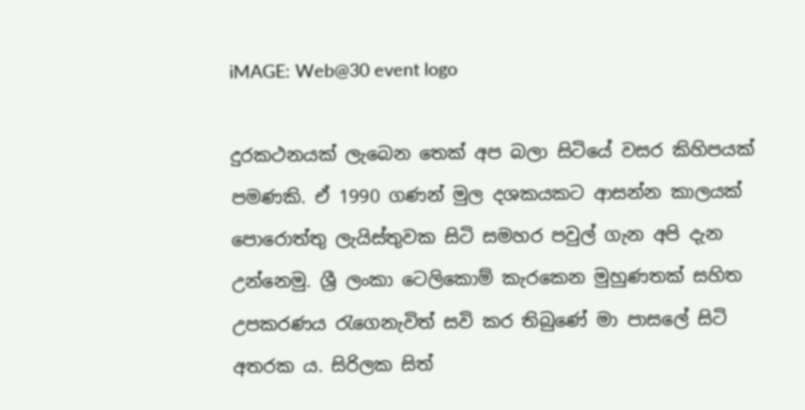iMAGE: Web@30 event logo

දුරකථනයක් ලැබෙන තෙක් අප බලා සිටියේ වසර කිහිපයක් පමණකි. ඒ 1990 ගණන් මුල දශකයකට ආසන්න කාලයක් පොරොත්තු ලැයිස්තුවක සිටි සමහර පවුල් ගැන අපි දැන උන්නෙමු. ශ්‍රී ලංකා ටෙලිකොම් කැරකෙන මුහුණතක් සහිත උපකරණය රැගෙනැවිත් සවි කර තිබුණේ මා පාසලේ සිටි අතරක ය. සිරිලක සිත්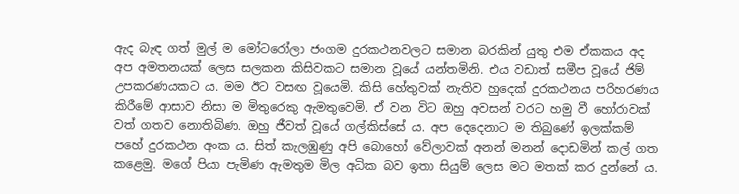ඇද බැඳ ගත් මුල් ම මෝටරෝලා ජංගම දුරකථනවලට සමාන බරකින් යුතු එම ඒකකය අද අප අමතනයක් ලෙස සලකන කිසිවකට සමාන වූයේ යන්තමිනි. එය වඩාත් සමීප වූයේ ජිම් උපකරණයකට ය. මම ඊට වසඟ වූයෙමි. කිසි හේතුවක් නැතිව හුදෙක් දුරකථනය පරිහරණය කිරීමේ ආසාව නිසා ම මිතුරෙකු ඇමතුවෙමි. ඒ වන විට ඔහු අවසන් වරට හමු වී හෝරාවක් වත් ගතව නොතිබිණ. ඔහු ජීවත් වූයේ ගල්කිස්සේ ය. අප දෙදෙනාට ම තිබුණේ ඉලක්කම් පහේ දුරකථන අංක ය. සිත් කැලඹුණු අපි බොහෝ වේලාවක් අනන් මනන් දොඩමින් කල් ගත කළෙමු. මගේ පියා පැමිණ ඇමතුම මිල අධික බව ඉතා සියුම් ලෙස මට මතක් කර දුන්නේ ය.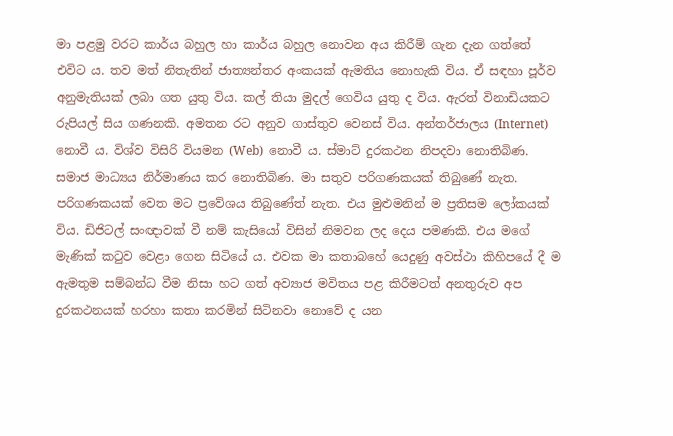මා පළමු වරට කාර්ය බහුල හා කාර්ය බහුල නොවන අය කිරීම් ගැන දැන ගත්තේ එවිට ය. තව මත් නිතැතින් ජාත්‍යන්තර අංකයක් ඇමතිය නොහැකි විය. ඒ සඳහා පූර්ව අනුමැතියක් ලබා ගත යුතු විය. කල් තියා මුදල් ගෙවිය යුතු ද විය. ඇරත් විනාඩියකට රුපියල් සිය ගණනකි. අමතන රට අනුව ගාස්තුව වෙනස් විය. අන්තර්ජාලය (Internet) නොවී ය. විශ්ව විසිරි වියමන (Web)  නොවී ය. ස්මාට් දුරකථන නිපදවා නොතිබිණ. සමාජ මාධ්‍යය නිර්මාණය කර නොතිබිණ. මා සතුව පරිගණකයක් තිබුණේ නැත. පරිගණකයක් වෙත මට ප්‍රවේශය තිබුණේත් නැත. එය මුළුමනින් ම ප්‍රතිසම ලෝකයක් විය. ඩිජිටල් සංඥාවක් වී නම් කැසියෝ විසින් නිමවන ලද දෙය පමණකි. එය මගේ මැණික් කටුව වෙළා ගෙන සිටියේ ය. එවක මා කතාබහේ යෙදුණු අවස්ථා කිහිපයේ දී ම ඇමතුම සම්බන්ධ වීම නිසා හට ගත් අව්‍යාජ මවිතය පළ කිරීමටත් අනතුරුව අප දුරකථනයක් හරහා කතා කරමින් සිටිනවා නොවේ ද යන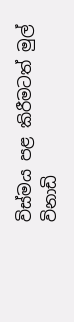විස්මය පළ කිරීමටත් මුල් විනාඩි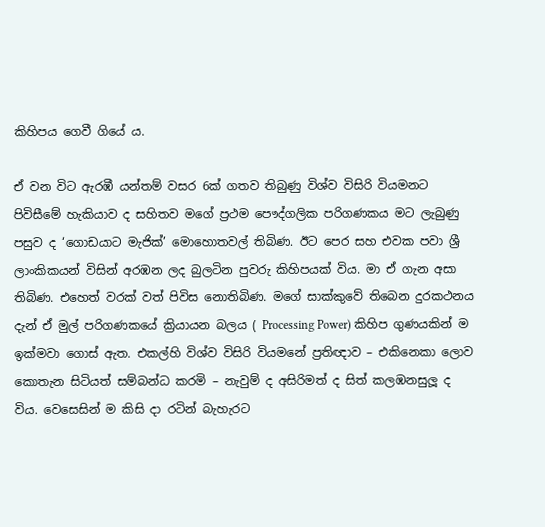කිහිපය ගෙවී ගියේ ය.

ඒ වන විට ඇරඹී යන්තම් වසර 6ක් ගතව තිබුණු විශ්ව විසිරි වියමනට පිවිසීමේ හැකියාව ද සහිතව මගේ ප්‍රථම පෞද්ගලික පරිගණකය මට ලැබුණු පසුව ද ‘ගොඩයාට මැජික්’ මොහොතවල් තිබිණ. ඊට පෙර සහ එවක පවා ශ්‍රී ලාංකිකයන් විසින් අරඹන ලද බුලටින පුවරු කිහිපයක් විය. මා ඒ ගැන අසා තිබිණ. එහෙත් වරක් වත් පිවිස නොතිබිණ. මගේ සාක්කුවේ තිබෙන දුරකථනය දැන් ඒ මුල් පරිගණකයේ ක්‍රියායන බලය ( Processing Power) කිහිප ගුණයකින් ම ඉක්මවා ගොස් ඇත. එකල්හි විශ්ව විසිරි වියමනේ ප්‍රතිඥාව – එකිනෙකා ලොව කොතැන සිටියත් සම්බන්ධ කරමි – නැවුම් ද අසිරිමත් ද සිත් කලඹනසුලූ ද විය. වෙසෙසින් ම කිසි දා රටින් බැහැරට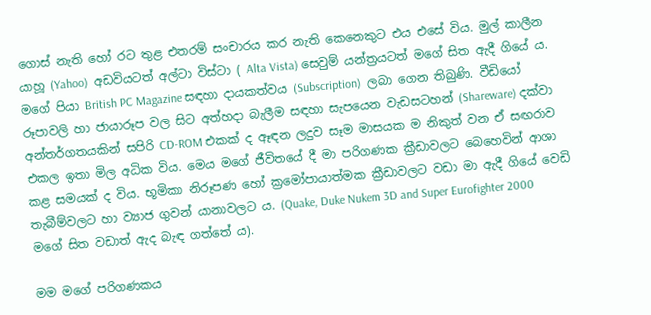ගොස් නැති හෝ රට තුළ එතරම් සංචාරය කර නැති කෙනෙකුට එය එසේ විය. මුල් කාලීන යාහූ (Yahoo)  අඩවියටත් අල්ටා විස්ටා ( Alta Vista) සෙවුම් යන්ත්‍රයටත් මගේ සිත ඇදී ගියේ ය. මගේ පියා British PC Magazine සඳහා දායකත්වය (Subscription)  ලබා ගෙන තිබුණි. වීඩියෝ රූපාවලි හා ජායාරූප වල සිට අත්හදා බැලීම සඳහා සැපයෙන වැඩසටහන් (Shareware) දක්වා අන්තර්ගතයකින් සපිරි CD-ROM එකක් ද ඈඳන ලදුව සෑම මාසයක ම නිකුත් වන ඒ සඟරාව එකල ඉතා මිල අධික විය. මෙය මගේ ජීවිතයේ දී මා පරිගණක ක්‍රීඩාවලට බෙහෙවින් ආශා කළ සමයක් ද විය. භූමිකා නිරූපණ හෝ ක්‍රමෝපායාත්මක ක්‍රීඩාවලට වඩා මා ඇදී ගියේ වෙඩි තැබීම්වලට හා ව්‍යාජ ගුවන් යානාවලට ය. (Quake, Duke Nukem 3D and Super Eurofighter 2000 මගේ සිත වඩාත් ඇද බැඳ ගත්තේ ය).

මම මගේ පරිගණකය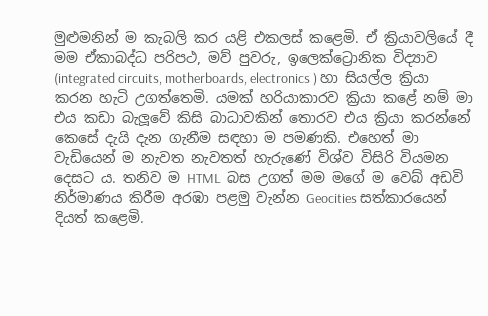මුළුමනින් ම කැබලි කර යළි එකලස් කළෙමි. ඒ ක්‍රියාවලියේ දී මම ඒකාබද්ධ පරිපථ, මව් පුවරු, ඉලෙක්ට්‍රොනික විද්‍යාව (integrated circuits, motherboards, electronics ) හා සියල්ල ක්‍රියා කරන හැටි උගත්තෙමි. යමක් හරියාකාරව ක්‍රියා කළේ නම් මා එය කඩා බැලූවේ කිසි බාධාවකින් තොරව එය ක්‍රියා කරන්නේ කෙසේ දැයි දැන ගැනීම සඳහා ම පමණකි. එහෙත් මා වැඩියෙන් ම නැවත නැවතත් හැරුණේ විශ්ව විසිරි වියමන දෙසට ය. තනිව ම HTML  බස උගත් මම මගේ ම වෙබ් අඩවි නිර්මාණය කිරීම අරඹා පළමු වැන්න Geocities සත්කාරයෙන් දියත් කළෙමි.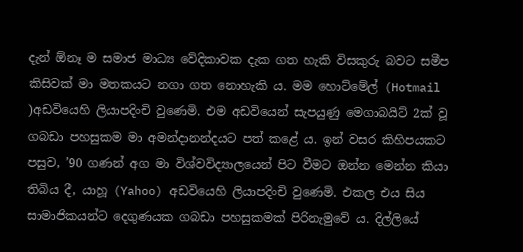දැන් ඕනෑ ම සමාජ මාධ්‍ය වේදිකාවක දැක ගත හැකි විසකුරු බවට සමීප කිසිවක් මා මතකයට නගා ගත නොහැකි ය. මම හොට්මේල් (Hotmail )අඩවියෙහි ලියාපදිංචි වුණෙමි. එම අඩවියෙන් සැපයුණු මෙගාබයිට් 2ක් වූ ගබඩා පහසුකම මා අමන්දානන්දයට පත් කළේ ය. ඉන් වසර කිහිපයකට පසුව, ’90 ගණන් අග මා විශ්වවිද්‍යාලයෙන් පිට වීමට ඔන්න මෙන්න කියා තිබිය දී, යාහූ (Yahoo) අඩවියෙහි ලියාපදිංචි වුණෙමි. එකල එය සිය සාමාජිකයන්ට දෙගුණයක ගබඩා පහසුකමක් පිරිනැමුවේ ය. දිල්ලියේ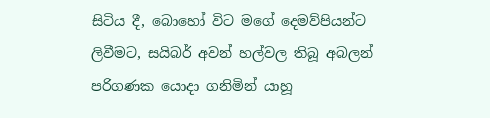සිටිය දී, බොහෝ විට මගේ දෙමව්පියන්ට ලිවීමට, සයිබර් අවන් හල්වල තිබූ අබලන් පරිගණක යොදා ගනිමින් යාහූ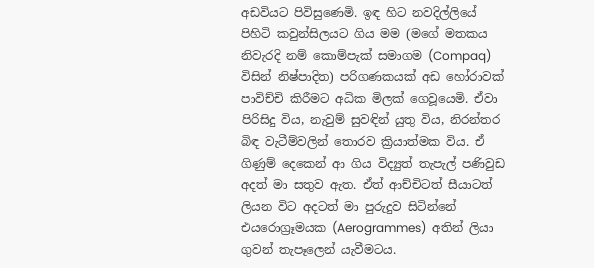අඩවියට පිවිසුණෙමි. ඉඳ හිට නවදිල්ලියේ පිහිටි කවුන්සිලයට ගිය මම (මගේ මතකය නිවැරදි නම් කොම්පැක් සමාගම (Compaq) විසින් නිෂ්පාදිත) පරිගණකයක් අඩ හෝරාවක් පාවිච්චි කිරීමට අධික මිලක් ගෙවූයෙමි. ඒවා පිරිසිදු විය, නැවුම් සුවඳින් යුතු විය, නිරන්තර බිඳ වැටීම්වලින් තොරව ක්‍රියාත්මක විය. ඒ ගිණුම් දෙකෙන් ආ ගිය විද්‍යුත් තැපැල් පණිවුඩ අදත් මා සතුව ඇත. ඒත් ආච්චිටත් සීයාටත් ලියන විට අදටත් මා පුරුදුව සිටින්නේ එයරොග්‍රෑමයක (Aerogrammes)  අතින් ලියා ගුවන් තැපෑලෙන් යැවීමටය.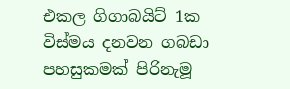එකල ගිගාබයිට් 1ක විස්මය දනවන ගබඩා පහසුකමක් පිරිනැමූ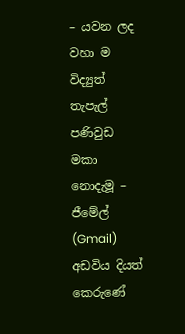– යවන ලද වහා ම විද්‍යුත් තැපැල් පණිවුඩ මකා නොදැමූ – ජීමේල් (Gmail) අඩවිය දියත් කෙරුණේ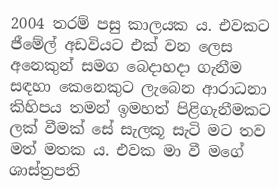2004 තරම් පසු කාලයක ය. එවකට ජීමේල් අඩවියට එක් වන ලෙස අනෙකුන් සමග බෙදාහදා ගැනීම සඳහා කෙනෙකුට ලැබෙන ආරාධනා කිහිපය තමන් ඉමහත් පිළිගැනීමකට ලක් වීමක් සේ සැලකූ සැටි මට තව මත් මතක ය. එවක මා වී මගේ ශාස්ත්‍රපති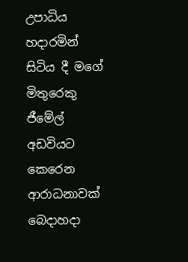උපාධිය හදාරමින් සිටිය දී මගේ මිතුරෙකු ජීමේල් අඩවියට කෙරෙන ආරාධනාවක් බෙදාහදා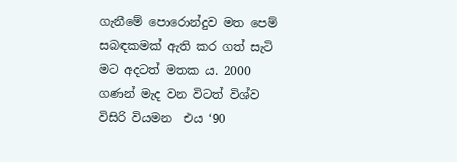ගැනීමේ පොරොන්දුව මත පෙම් සබඳකමක් ඇති කර ගත් සැටි මට අදටත් මතක ය. 2000 ගණන් මැද වන විටත් විශ්ව විසිරි වියමන  එය ‘90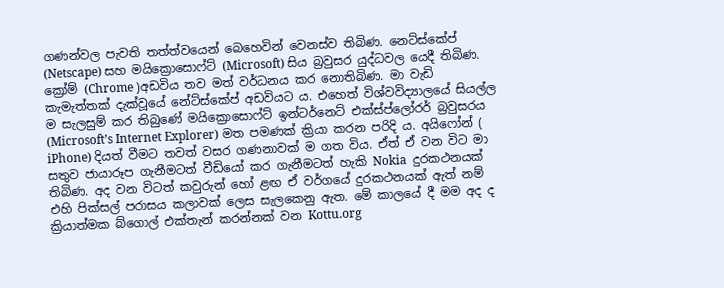ගණන්වල පැවති තත්ත්වයෙන් බෙහෙවින් වෙනස්ව තිබිණ. නෙට්ස්කේප් (Netscape) සහ මයික්‍රොසොෆ්ට් (Microsoft) සිය බ්‍රවුසර යුද්ධවල යෙදී තිබිණ. ක්‍රෝම් (Chrome )අඩවිය තව මත් වර්ධනය කර නොතිබිණ. මා වැඩි කැමැත්තක් දැක්වූයේ නේට්ස්කේප් අඩවියට ය. එහෙත් විශ්වවිද්‍යාලයේ සියල්ල ම සැලසුම් කර තිබුණේ මයික්‍රොසොෆ්ට් ඉන්ටර්නෙට් එක්ස්ප්ලෝරර් බ්‍රවුසරය (Microsoft’s Internet Explorer) මත පමණක් ක්‍රියා කරන පරිදි ය. අයිෆෝන් ( iPhone) දියත් වීමට තවත් වසර ගණනාවක් ම ගත විය. ඒත් ඒ වන විට මා සතුව ජායාරූප ගැනීමටත් වීඩියෝ කර ගැනීමටත් හැකි Nokia  දුරකථනයක් තිබිණ. අද වන විටත් කවුරුන් හෝ ළඟ ඒ වර්ගයේ දුරකථනයක් ඇත් නම් එහි පික්සල් පරාසය කලාවක් ලෙස සැලකෙනු ඇත. මේ කාලයේ දී මම අද ද ක්‍රියාත්මක බ්ගොල් එක්තැන් කරන්නක් වන Kottu.org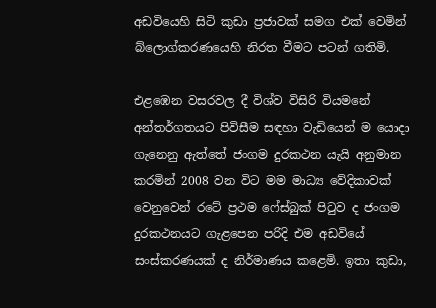අඩවියෙහි සිටි කුඩා ප්‍රජාවක් සමග එක් වෙමින් බ්ලොග්කරණයෙහි නිරත වීමට පටන් ගතිමි.

එළඹෙන වසරවල දී විශ්ව විසිරි වියමනේ අන්තර්ගතයට පිවිසීම සඳහා වැඩියෙන් ම යොදා ගැනෙනු ඇත්තේ ජංගම දුරකථන යැයි අනුමාන කරමින් 2008 වන විට මම මාධ්‍ය වේදිකාවක් වෙනුවෙන් රටේ ප්‍රථම ෆේස්බුක් පිටුව ද ජංගම දුරකථනයට ගැළපෙන පරිදි එම අඩවියේ සංස්කරණයක් ද නිර්මාණය කළෙමි. ඉතා කුඩා,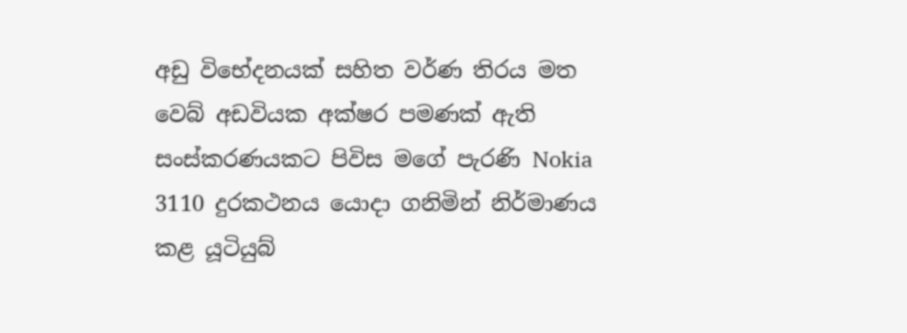අඩු විභේදනයක් සහිත වර්ණ තිරය මත වෙබ් අඩවියක අක්ෂර පමණක් ඇති සංස්කරණයකට පිවිස මගේ පැරණි Nokia 3110 දුරකථනය යොදා ගනිමින් නිර්මාණය කළ යූටියුබ්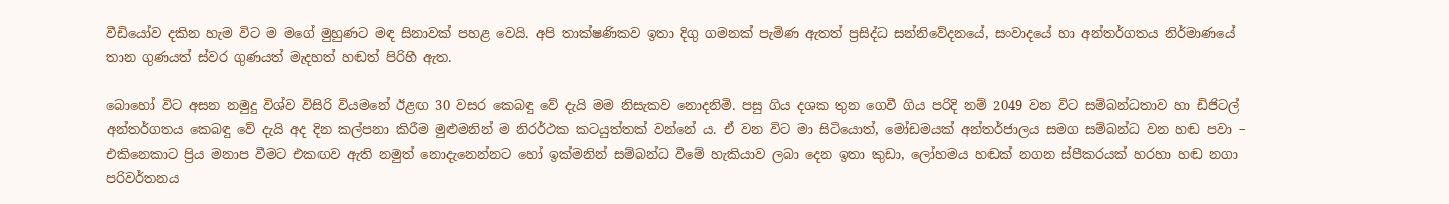වීඩියෝව දකින හැම විට ම මගේ මුහුණට මඳ සිනාවක් පහළ වෙයි. අපි තාක්ෂණිකව ඉතා දිගු ගමනක් පැමිණ ඇතත් ප්‍රසිද්ධ සන්නිවේදනයේ, සංවාදයේ හා අන්තර්ගතය නිර්මාණයේ තාන ගුණයත් ස්වර ගුණයත් මැදහත් හඬත් පිරිහී ඇත.

බොහෝ විට අසන නමුදු විශ්ව විසිරි වියමනේ ඊළඟ 30 වසර කෙබඳු වේ දැයි මම නිසැකව නොදනිමි. පසු ගිය දශක තුන ගෙවී ගිය පරිදි නම් 2049 වන විට සම්බන්ධතාව හා ඩිජිටල් අන්තර්ගතය කෙබඳු වේ දැයි අද දින කල්පනා කිරීම මුළුමනින් ම නිරර්ථක කටයුත්තක් වන්නේ ය. ඒ වන විට මා සිටියොත්, මෝඩමයක් අන්තර්ජාලය සමග සම්බන්ධ වන හඬ පවා – එකිනෙකාට ප්‍රිය මනාප වීමට එකඟව ඇති නමුත් නොදැනෙන්නට හෝ ඉක්මනින් සම්බන්ධ වීමේ හැකියාව ලබා දෙන ඉතා කුඩා, ලෝහමය හඬක් නගන ස්පීකරයක් හරහා හඬ නගා පරිවර්තනය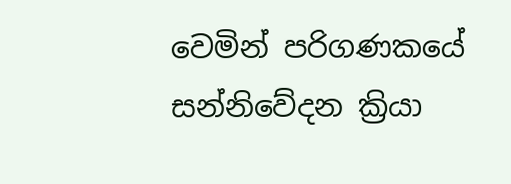වෙමින් පරිගණකයේ සන්නිවේදන ක්‍රියා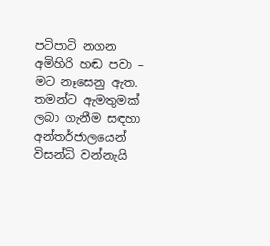පටිපාටි නගන අමිහිරි හඬ පවා – මට නෑසෙනු ඇත. තමන්ට ඇමතුමක් ලබා ගැනීම සඳහා අන්තර්ජාලයෙන් විසන්ධි වන්නැයි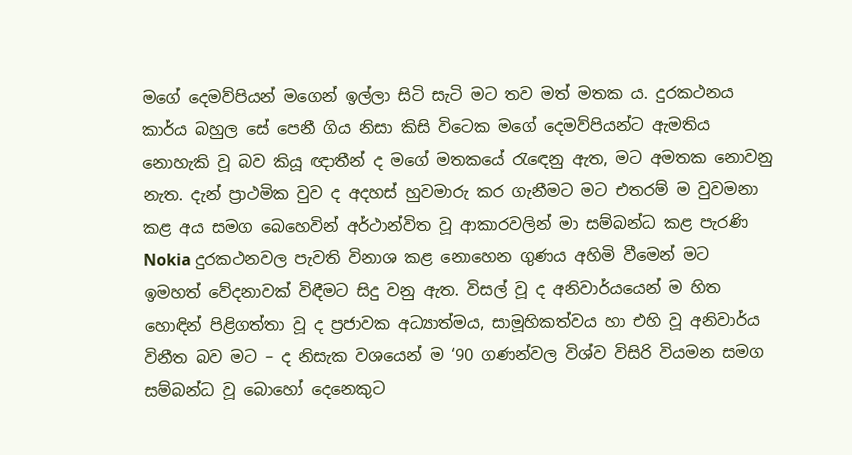මගේ දෙමව්පියන් මගෙන් ඉල්ලා සිටි සැටි මට තව මත් මතක ය. දුරකථනය කාර්ය බහුල සේ පෙනී ගිය නිසා කිසි විටෙක මගේ දෙමව්පියන්ට ඇමතිය නොහැකි වූ බව කියූ ඥාතීන් ද මගේ මතකයේ රැඳෙනු ඇත, මට අමතක නොවනු නැත. දැන් ප්‍රාථමික වුව ද අදහස් හුවමාරු කර ගැනීමට මට එතරම් ම වුවමනා කළ අය සමග බෙහෙවින් අර්ථාන්විත වූ ආකාරවලින් මා සම්බන්ධ කළ පැරණි Nokia දුරකථනවල පැවති විනාශ කළ නොහෙන ගුණය අහිමි වීමෙන් මට ඉමහත් වේදනාවක් විඳීමට සිදු වනු ඇත. විසල් වූ ද අනිවාර්යයෙන් ම හිත හොඳින් පිළිගත්තා වූ ද ප්‍රජාවක අධ්‍යාත්මය, සාමූහිකත්වය හා එහි වූ අනිවාර්ය විනීත බව මට – ද නිසැක වශයෙන් ම ‘90 ගණන්වල විශ්ව විසිරි වියමන සමග සම්බන්ධ වූ බොහෝ දෙනෙකුට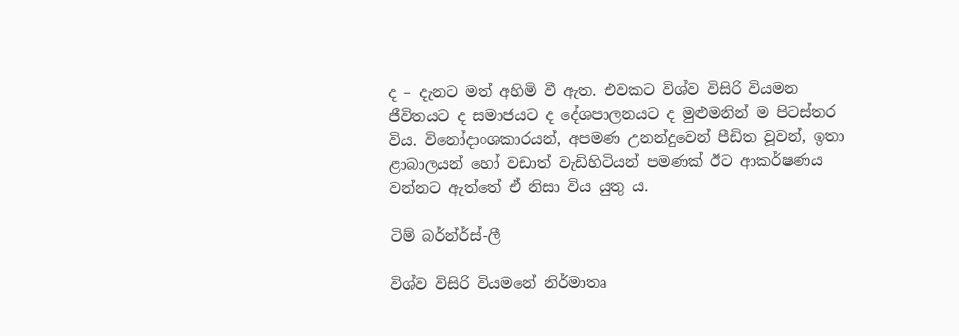ද – දැනට මත් අහිමි වී ඇත. එවකට විශ්ව විසිරි වියමන ජීවිතයට ද සමාජයට ද දේශපාලනයට ද මුළුමනින් ම පිටස්තර විය. විනෝදාංශකාරයන්, අපමණ උනන්දුවෙන් පීඩිත වූවන්, ඉතා ළාබාලයන් හෝ වඩාත් වැඩිහිටියන් පමණක් ඊට ආකර්ෂණය වන්නට ඇත්තේ ඒ නිසා විය යුතු ය.

ටිම් බර්න්ර්ස්-ලී

විශ්ව විසිරි වියමනේ නිර්මාතෘ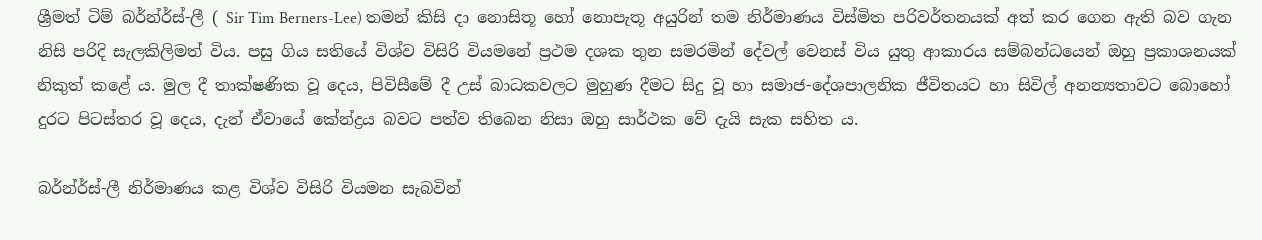ශ්‍රීමත් ටිම් බර්න්ර්ස්-ලී ( Sir Tim Berners-Lee) තමන් කිසි දා නොසිතූ හෝ නොපැතූ අයුරින් තම නිර්මාණය විස්මිත පරිවර්තනයක් අත් කර ගෙන ඇති බව ගැන නිසි පරිදි සැලකිලිමත් විය. පසු ගිය සතියේ විශ්ව විසිරි වියමනේ ප්‍රථම දශක තුන සමරමින් දේවල් වෙනස් විය යුතු ආකාරය සම්බන්ධයෙන් ඔහු ප්‍රකාශනයක් නිකුත් කළේ ය. මුල දී තාක්ෂණික වූ දෙය, පිවිසීමේ දී උස් බාධකවලට මුහුණ දීමට සිදු වූ හා සමාජ-දේශපාලනික ජීවිතයට හා සිවිල් අනන්‍යතාවට බොහෝ දුරට පිටස්තර වූ දෙය, දැන් ඒවායේ කේන්ද්‍රය බවට පත්ව තිබෙන නිසා ඔහු සාර්ථක වේ දැයි සැක සහිත ය.

බර්න්ර්ස්-ලී නිර්මාණය කළ විශ්ව විසිරි වියමන සැබවින්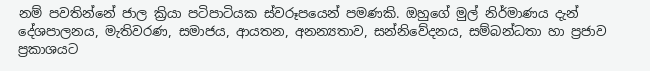නම් පවතින්නේ ජාල ක්‍රියා පටිපාටියක ස්වරූපයෙන් පමණකි. ඔහුගේ මුල් නිර්මාණය දැන් දේශපාලනය, මැතිවරණ, සමාජය, ආයතන, අනන්‍යතාව, සන්නිවේදනය, සම්බන්ධතා හා ප්‍රජාව ප්‍රකාශයට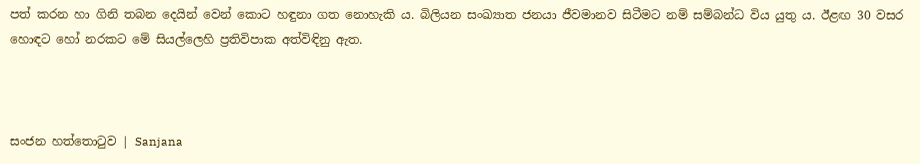පත් කරන හා ගිනි තබන දෙයින් වෙන් කොට හඳුනා ගත නොහැකි ය. බිලියන සංඛ්‍යාත ජනයා ජීවමානව සිටීමට නම් සම්බන්ධ විය යුතු ය. ඊළඟ 30 වසර හොඳට හෝ නරකට මේ සියල්ලෙහි ප්‍රතිවිපාක අත්විඳිනු ඇත.



සංජන හත්තොටුව | Sanjana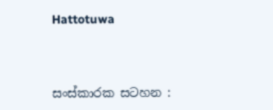Hattotuwa



සංස්කාරක සටහන :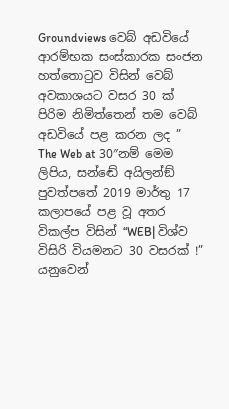Groundviews වෙබ් අඩවියේ ආරම්භක සංස්කාරක සංජන හත්තොටුව විසින් වෙබ් අවකාශයට වසර 30 ක් පිරිම නිමිත්තෙන් තම වෙබ් අඩවියේ පළ කරන ලද ” The Web at 30″නම් මෙම ලිපිය, සන්ඬේ අයිලන්ඞ් පුවත්පතේ 2019 මාර්තු 17 කලාපයේ පළ වූ අතර විකල්ප විසින් “WEB| විශ්ව විසිරි වියමනට 30 වසරක් !” යනුවෙන්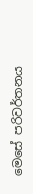මෙසේ පරිවර්තනය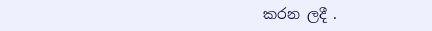කරන ලදී .